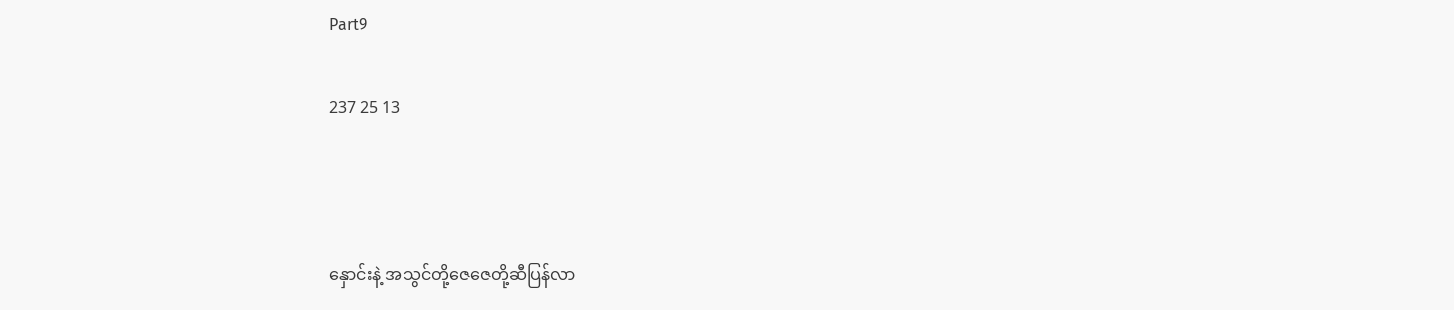Part9

237 25 13



နှောင်းနဲ့ အသွင်တို့ဇေဇေတို့ဆီပြန်လာ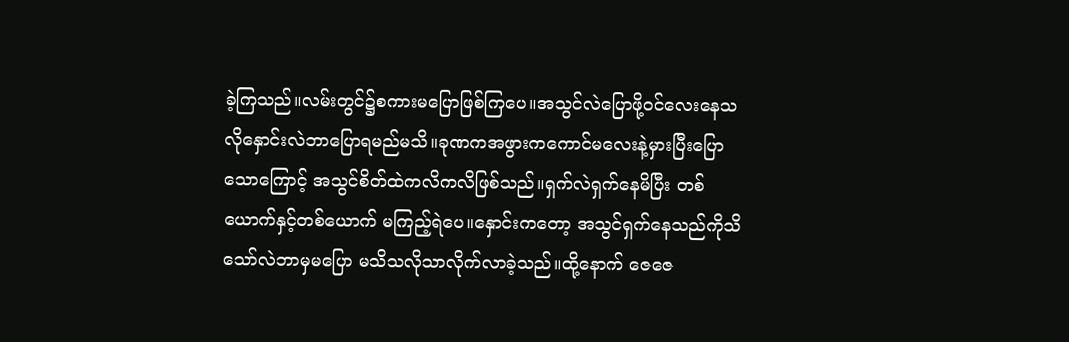ခဲ့ကြသည်။လမ်းတွင်၌စကားမပြောဖြစ်ကြပေ။အသွင်လဲပြောဖို့ဝင်လေးနေသလိုနှောင်းလဲဘာပြောရမည်မသိ။ခုဏကအဖွားကကောင်မလေးနဲ့မှားပြီးပြောသောကြောင့် အသွင်စိတ်ထဲကလိကလိဖြစ်သည်။ရှက်လဲရှက်နေမိပြီး တစ်ယောက်နှင့်တစ်ယောက် မကြည့်ရဲပေ။နှောင်းကတော့ အသွင်ရှက်နေသည်ကိုသိသော်လဲဘာမှမပြော မသိသလိုသာလိုက်လာခဲ့သည်။ထို့နောက် ဇေဇေ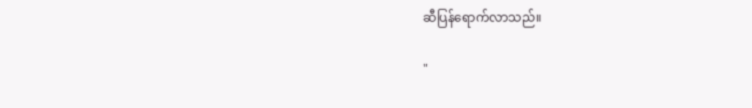ဆီပြန်ရောက်လာသည်။

"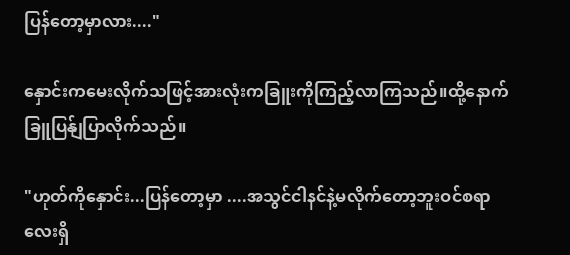ပြန်တော့မှာလား...."

နှောင်းကမေးလိုက်သဖြင့်အားလုံးကခြူးကိုကြည့်လာကြသည်။ထို့နောက်ခြူပြန်ျပြာလိုက်သည်။

"ဟုတ်ကိုနှောင်း...ပြန်တော့မှာ ....အသွင်ငါနင်နဲ့မလိုက်တော့ဘူးဝင်စရာလေးရှိ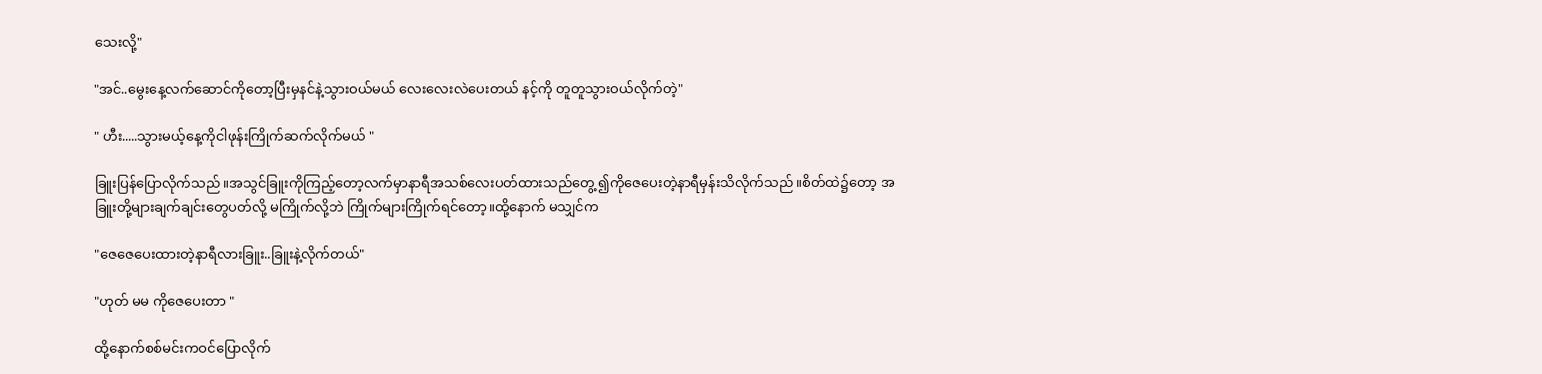သေးလို့"

"အင်..မွေးနေ့လက်ဆောင်ကိုတော့ပြီးမှနင်နဲ့သွားဝယ်မယ် လေးလေးလဲပေးတယ် နင့်ကို တူတူသွားဝယ်လိုက်တဲ့"

" ဟီး.....သွားမယ့်နေ့ကိုငါဖုန်းကြိုက်ဆက်လိုက်မယ် "

ခြူးပြန်ပြောလိုက်သည်။အသွင်ခြူးကိုကြည့်တော့လက်မှာနာရီအသစ်လေးပတ်ထားသည်တွေ့ ၍ကိုဇေပေးတဲ့နာရီမှန်းသိလိုက်သည်။စိတ်ထဲ၌တော့ အခြူးတို့များချက်ချင်းတွေပတ်လို့ မကြိုက်လို့ဘဲ ကြိုက်များကြိုက်ရင်တော့။ထို့နောက် မသျှင်က

"ဇေဇေပေးထားတဲ့နာရီလားခြူး..ခြူးနဲ့လိုက်တယ်"

"ဟုတ် မမ ကိုဇေပေးတာ "

ထို့နောက်စစ်မင်းကဝင်ပြောလိုက်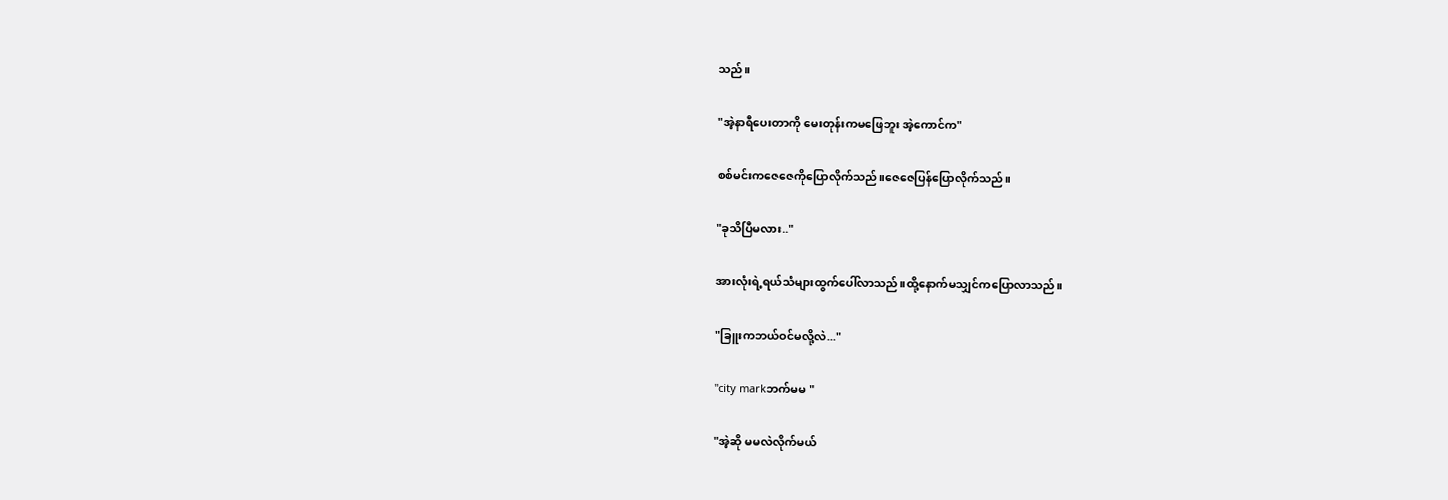သည်။

"အဲ့နာရီပေးတာကို မေးတုန်းကမဖြေဘူး အဲ့ကောင်က"

စစ်မင်းကဇေဇေကိုပြောလိုက်သည်။ဇေဇေပြန်ပြောလိုက်သည်။

"ခုသိပြီမလား.."

အားလုံးရဲ့ရယ်သံများထွက်ပေါ်လာသည်။ထို့နောက်မသျှင်ကပြောလာသည်။

"ခြူးကဘယ်ဝင်မလို့လဲ..."

"city markဘက်မမ "

"အဲ့ဆို မမလဲလိုက်မယ်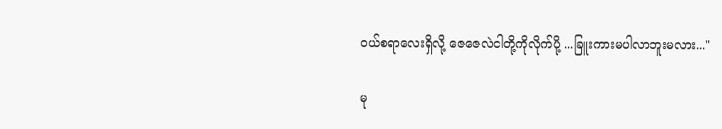ဝယ်စရာလေးရှိလို့ ဇေဇေလဲငါတို့ကိုလိုက်ပို့ ...ခြူးကားမပါလာဘူးမလား..."

မု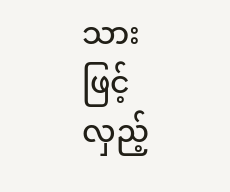သားဖြင့်လှည့်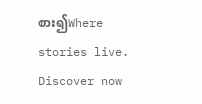စား၍Where stories live. Discover now